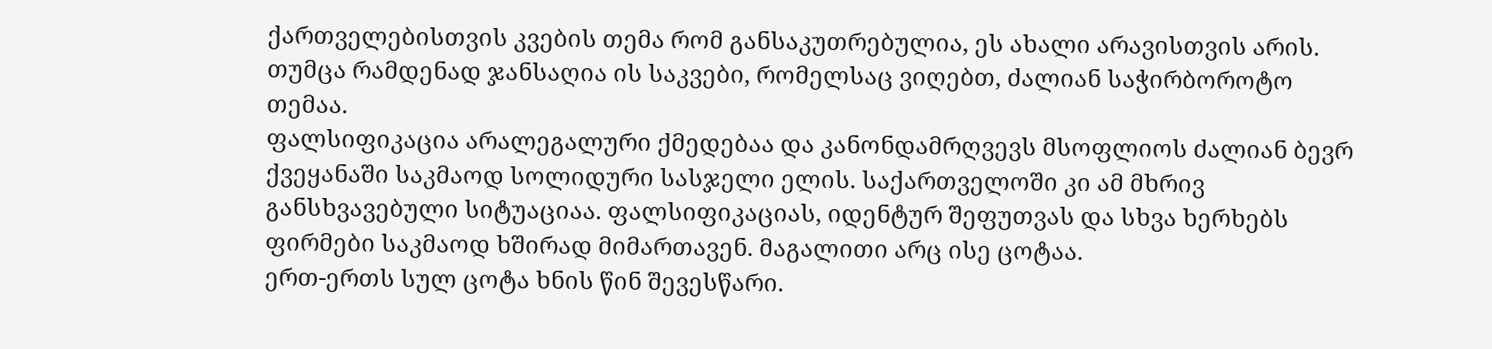ქართველებისთვის კვების თემა რომ განსაკუთრებულია, ეს ახალი არავისთვის არის. თუმცა რამდენად ჯანსაღია ის საკვები, რომელსაც ვიღებთ, ძალიან საჭირბოროტო თემაა.
ფალსიფიკაცია არალეგალური ქმედებაა და კანონდამრღვევს მსოფლიოს ძალიან ბევრ ქვეყანაში საკმაოდ სოლიდური სასჯელი ელის. საქართველოში კი ამ მხრივ განსხვავებული სიტუაციაა. ფალსიფიკაციას, იდენტურ შეფუთვას და სხვა ხერხებს ფირმები საკმაოდ ხშირად მიმართავენ. მაგალითი არც ისე ცოტაა.
ერთ-ერთს სულ ცოტა ხნის წინ შევესწარი.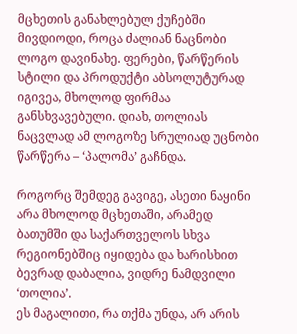მცხეთის განახლებულ ქუჩებში მივდიოდი, როცა ძალიან ნაცნობი ლოგო დავინახე. ფერები, წარწერის სტილი და პროდუქტი აბსოლუტურად იგივეა, მხოლოდ ფირმაა განსხვავებული. დიახ, თოლიას ნაცვლად ამ ლოგოზე სრულიად უცნობი წარწერა – ‘პალომა’ გაჩნდა.

როგორც შემდეგ გავიგე, ასეთი ნაყინი არა მხოლოდ მცხეთაში, არამედ ბათუმში და საქართველოს სხვა რეგიონებშიც იყიდება და ხარისხით ბევრად დაბალია, ვიდრე ნამდვილი ‘თოლია’.
ეს მაგალითი, რა თქმა უნდა, არ არის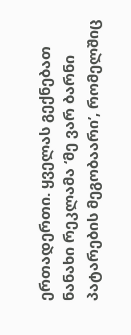ერთადერთი. ყველას გექნებათ ნანახი რეკლამა ‘მე ვარ ბარნი პატარების მეგობაარი’, რომელშიც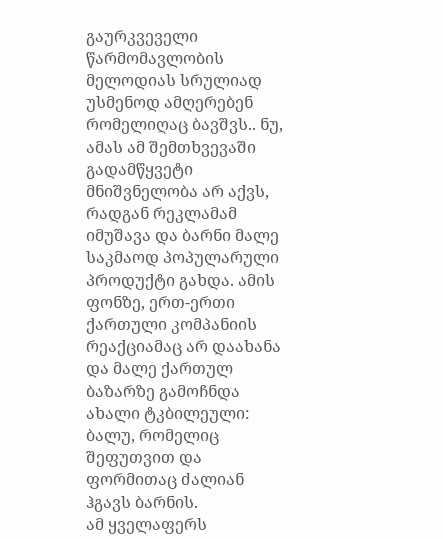გაურკვეველი წარმომავლობის მელოდიას სრულიად უსმენოდ ამღერებენ რომელიღაც ბავშვს.. ნუ, ამას ამ შემთხვევაში გადამწყვეტი მნიშვნელობა არ აქვს, რადგან რეკლამამ იმუშავა და ბარნი მალე საკმაოდ პოპულარული პროდუქტი გახდა. ამის ფონზე, ერთ-ერთი ქართული კომპანიის რეაქციამაც არ დაახანა და მალე ქართულ ბაზარზე გამოჩნდა ახალი ტკბილეული: ბალუ, რომელიც შეფუთვით და ფორმითაც ძალიან ჰგავს ბარნის.
ამ ყველაფერს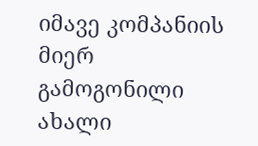იმავე კომპანიის მიერ გამოგონილი ახალი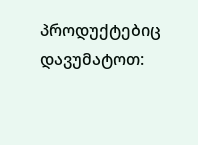პროდუქტებიც დავუმატოთ: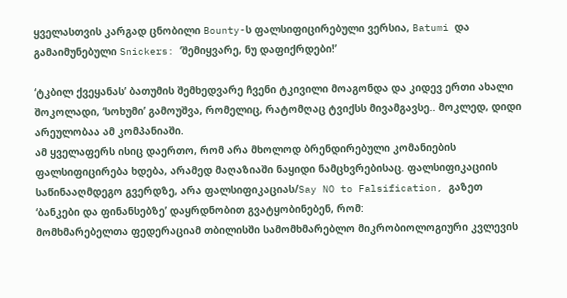ყველასთვის კარგად ცნობილი Bounty-ს ფალსიფიცირებული ვერსია, Batumi და გამაიმუნებული Snickers: ‘შემიყვარე, ნუ დაფიქრდები!’

‘ტკბილ ქვეყანას’ ბათუმის შემხედვარე ჩვენი ტკივილი მოაგონდა და კიდევ ერთი ახალი შოკოლადი, ‘სოხუმი’ გამოუშვა, რომელიც, რატომღაც ტვიქსს მივამგავსე.. მოკლედ, დიდი არეულობაა ამ კომპანიაში.
ამ ყველაფერს ისიც დაერთო, რომ არა მხოლოდ ბრენდირებული კომანიების ფალსიფიცირება ხდება, არამედ მაღაზიაში ნაყიდი ნამცხვრებისაც. ფალსიფიკაციის საწინააღმდეგო გვერდზე, არა ფალსიფიკაციას/Say NO to Falsification, გაზეთ ‘ბანკები და ფინანსებზე’ დაყრდნობით გვატყობინებენ, რომ:
მომხმარებელთა ფედერაციამ თბილისში სამომხმარებლო მიკრობიოლოგიური კვლევის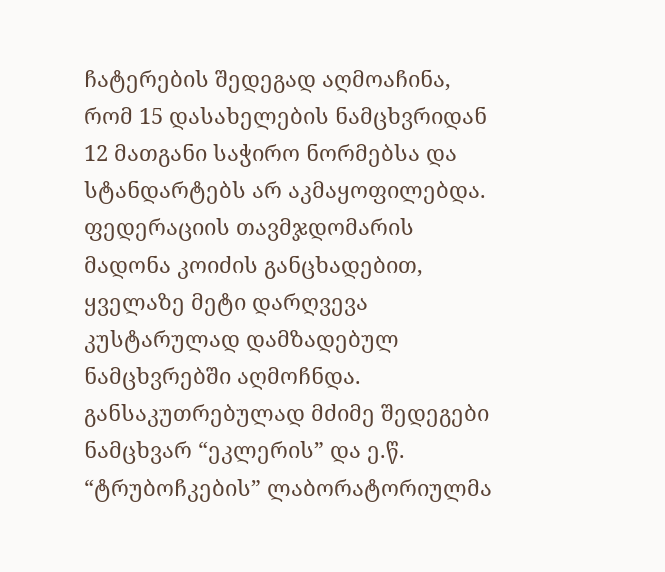ჩატერების შედეგად აღმოაჩინა, რომ 15 დასახელების ნამცხვრიდან 12 მათგანი საჭირო ნორმებსა და სტანდარტებს არ აკმაყოფილებდა.
ფედერაციის თავმჯდომარის მადონა კოიძის განცხადებით, ყველაზე მეტი დარღვევა კუსტარულად დამზადებულ ნამცხვრებში აღმოჩნდა. განსაკუთრებულად მძიმე შედეგები ნამცხვარ “ეკლერის” და ე.წ. “ტრუბოჩკების” ლაბორატორიულმა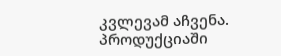კვლევამ აჩვენა. პროდუქციაში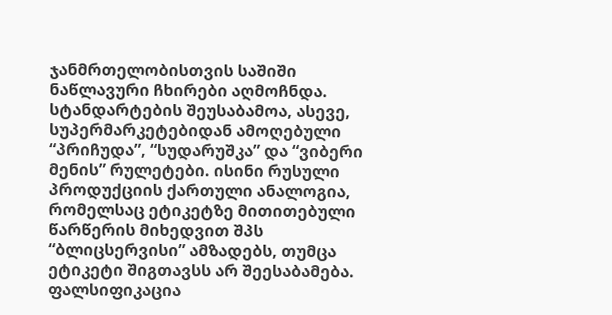ჯანმრთელობისთვის საშიში ნაწლავური ჩხირები აღმოჩნდა.
სტანდარტების შეუსაბამოა, ასევე, სუპერმარკეტებიდან ამოღებული “პრიჩუდა”, “სუდარუშკა” და “ვიბერი მენის” რულეტები. ისინი რუსული პროდუქციის ქართული ანალოგია, რომელსაც ეტიკეტზე მითითებული წარწერის მიხედვით შპს “ბლიცსერვისი” ამზადებს, თუმცა ეტიკეტი შიგთავსს არ შეესაბამება.
ფალსიფიკაცია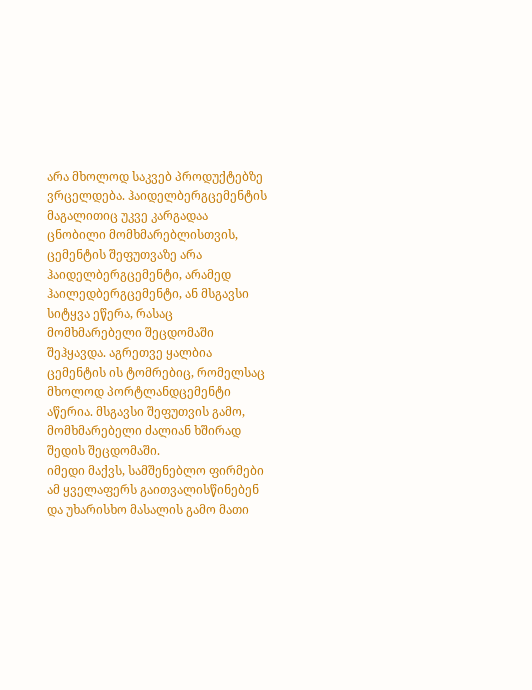არა მხოლოდ საკვებ პროდუქტებზე ვრცელდება. ჰაიდელბერგცემენტის მაგალითიც უკვე კარგადაა ცნობილი მომხმარებლისთვის, ცემენტის შეფუთვაზე არა ჰაიდელბერგცემენტი, არამედ ჰაილედბერგცემენტი, ან მსგავსი სიტყვა ეწერა, რასაც მომხმარებელი შეცდომაში შეჰყავდა. აგრეთვე ყალბია ცემენტის ის ტომრებიც, რომელსაც მხოლოდ პორტლანდცემენტი აწერია. მსგავსი შეფუთვის გამო, მომხმარებელი ძალიან ხშირად შედის შეცდომაში.
იმედი მაქვს, სამშენებლო ფირმები ამ ყველაფერს გაითვალისწინებენ და უხარისხო მასალის გამო მათი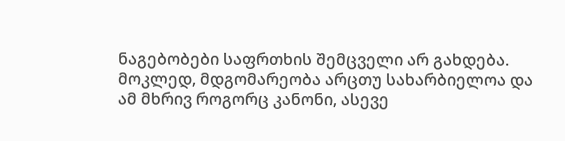ნაგებობები საფრთხის შემცველი არ გახდება.
მოკლედ, მდგომარეობა არცთუ სახარბიელოა და ამ მხრივ როგორც კანონი, ასევე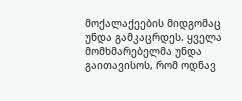მოქალაქეების მიდგომაც უნდა გამკაცრდეს. ყველა მომხმარებელმა უნდა გაითავისოს, რომ ოდნავ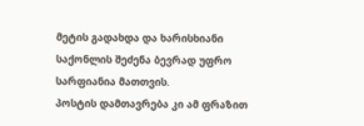მეტის გადახდა და ხარისხიანი საქონლის შეძენა ბევრად უფრო სარფიანია მათთვის.
პოსტის დამთავრება კი ამ ფრაზით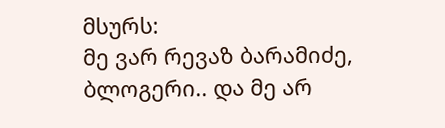მსურს:
მე ვარ რევაზ ბარამიძე, ბლოგერი.. და მე არ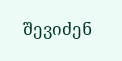შევიძენ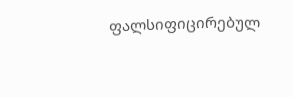ფალსიფიცირებულ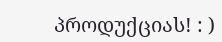პროდუქციას! : )